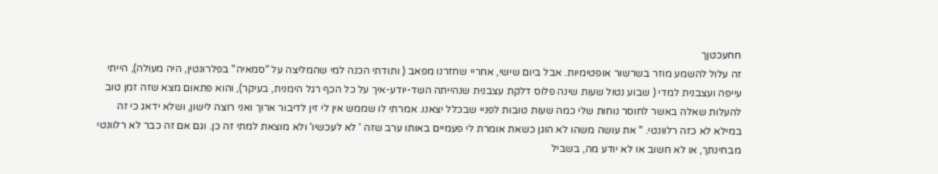חחעכטןך
זה עלול להשמע מוזר בשרשור אופטימיות. אבל ביום שישי, אחריי שחזרנו מפאב ( ותודתי הכנה למי שהמליצה על "סמאיה" בפלרונטין, היה מעולה), הייתי עייפה ועצבנית למדי ( שבוע נטול שעות שינה פלוס דלקת עצבנית שנהייתה השד-יודע-איך על כל הכף רגל הימנית, בעיקר), והוא פתאום מצא שזה זמן טוב להעלות שאלה באשר לחוסר נוחות שלי כמה שעות טובות לפניי שבכלל יצאנו. אמרתי לו שממש אין לי זין לדיבור ארוך ואני רוצה לישון, ושלא ידאג כי זה במילא לא כזה רלוונטי. " את עושה משהו לא הוגן כשאת אומרת לי פעמיים באותו ערב שזה ' לא לעכשיו' ולא מוצאת למתי זה כן. וגם אם זה כבר לא רלוונטי מבחינתך, או לא חשוב או לא יודע מה, בשביל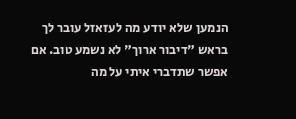הנמען שלא יודע מה לעזאזל עובר לך בראש "דיבור ארוך" לא נשמע טוב. אם אפשר שתדברי איתי על מה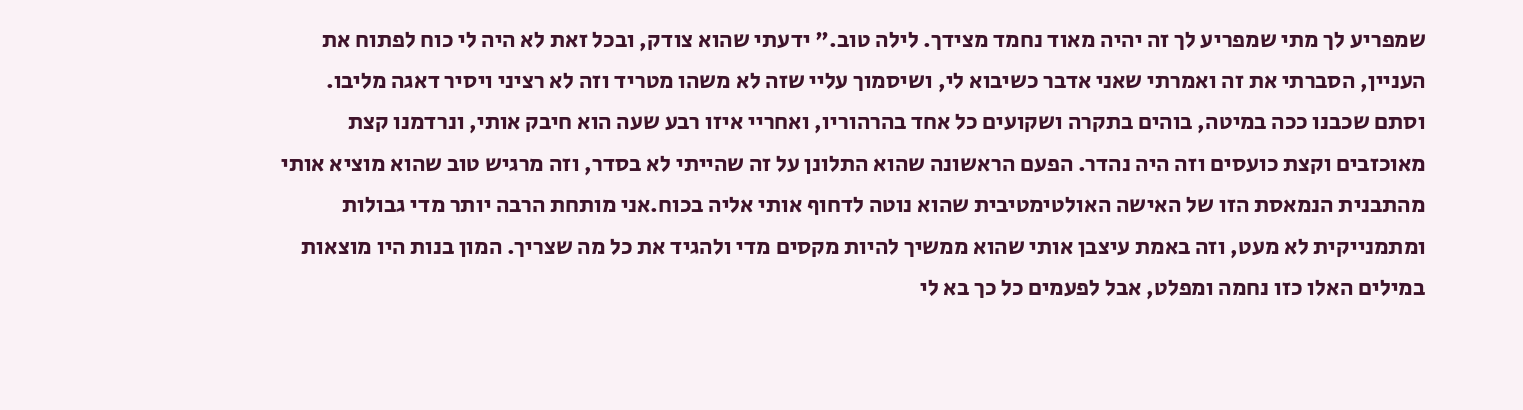שמפריע לך מתי שמפריע לך זה יהיה מאוד נחמד מצידך. לילה טוב." ידעתי שהוא צודק, ובכל זאת לא היה לי כוח לפתוח את העניין, הסברתי את זה ואמרתי שאני אדבר כשיבוא לי, ושיסמוך עליי שזה לא משהו מטריד וזה לא רציני ויסיר דאגה מליבו. וסתם שכבנו ככה במיטה, בוהים בתקרה ושקועים כל אחד בהרהוריו, ואחריי איזו רבע שעה הוא חיבק אותי, ונרדמנו קצת מאוכזבים וקצת כועסים וזה היה נהדר. הפעם הראשונה שהוא התלונן על זה שהייתי לא בסדר, וזה מרגיש טוב שהוא מוציא אותי מהתבנית הנמאסת הזו של האישה האולטימטיבית שהוא נוטה לדחוף אותי אליה בכוח.אני מותחת הרבה יותר מדי גבולות ומתמנייקית לא מעט, וזה באמת עיצבן אותי שהוא ממשיך להיות מקסים מדי ולהגיד את כל מה שצריך. המון בנות היו מוצאות במילים האלו כזו נחמה ומפלט, אבל לפעמים כל כך בא לי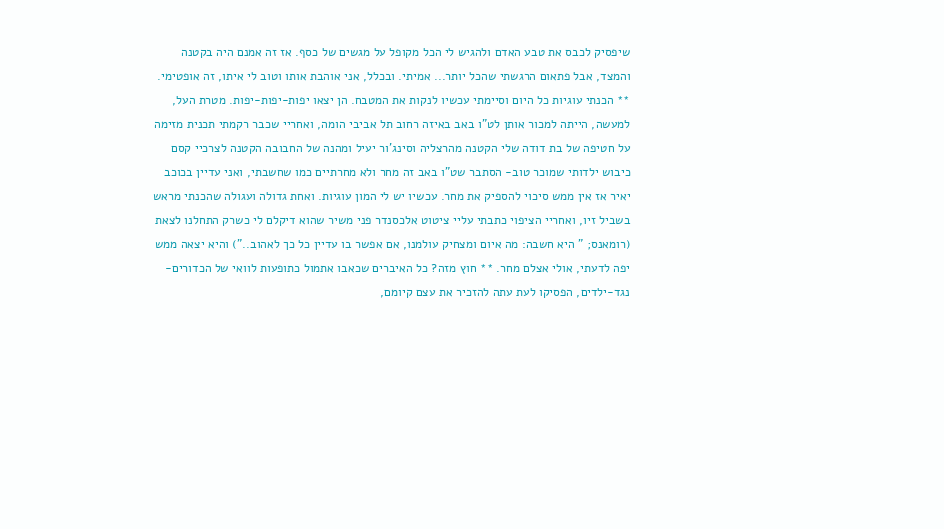שיפסיק לכבס את טבע האדם ולהגיש לי הכל מקופל על מגשים של כסף. אז זה אמנם היה בקטנה והמצד, אבל פתאום הרגשתי שהכל יותר... אמיתי. ובכלל, אני אוהבת אותו וטוב לי איתו, זה אופטימי. ** הכנתי עוגיות כל היום וסיימתי עכשיו לנקות את המטבח. הן יצאו יפות-יפות-יפות. מטרת העל, למעשה, הייתה למכור אותן לט"ו באב באיזה רחוב תל אביבי הומה, ואחריי שכבר רקמתי תכנית מזימה על חטיפה של בת דודה שלי הקטנה מהרצליה וסינג'ור יעיל ומהנה של החבובה הקטנה לצרכיי קסם כיבוש ילדותי שמוכר טוב- הסתבר שט"ו באב זה מחר ולא מחרתיים כמו שחשבתי, ואני עדיין בכוכב יאיר אז אין ממש סיכוי להספיק את מחר. עכשיו יש לי המון עוגיות. ואחת גדולה ועגולה שהכנתי מראש בשביל זיו, ואחריי הציפוי כתבתי עליי ציטוט אלכסנדר פני משיר שהוא דיקלם לי כשרק התחלנו לצאת (רומאנס; " היא חשבה: מה איום ומצחיק עולמנו, אם אפשר בו עדיין כל כך לאהוב..") והיא יצאה ממש יפה לדעתי, אולי אצלם מחר. ** חוץ מזה? כל האיברים שכאבו אתמול כתופעות לוואי של הכדורים-נגד-ילדים, הפסיקו לעת עתה להזכיר את עצם קיומם,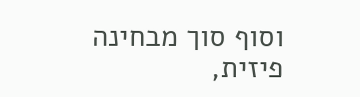וסוף סוך מבחינה פיזית,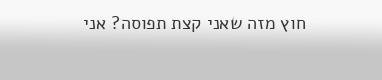חוץ מזה שאני קצת תפוסה? אני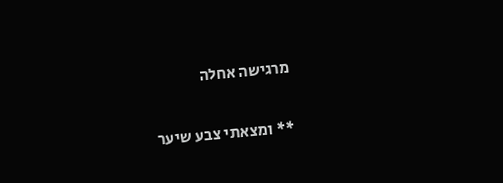מרגישה אחלה

** ומצאתי צבע שיער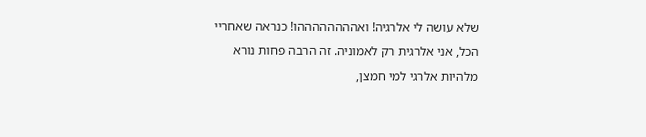שלא עושה לי אלרגיה! ואההההההההו! כנראה שאחריי הכל, אני אלרגית רק לאמוניה. זה הרבה פחות נורא מלהיות אלרגי למי חמצן,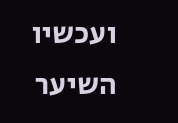ועכשיו השיער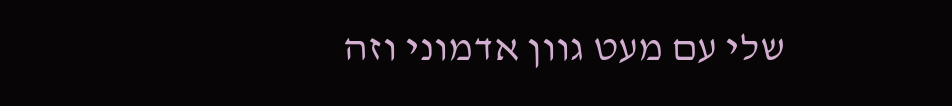שלי עם מעט גוון אדמוני וזה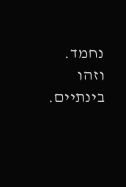נחמד. וזהו בינתיים.